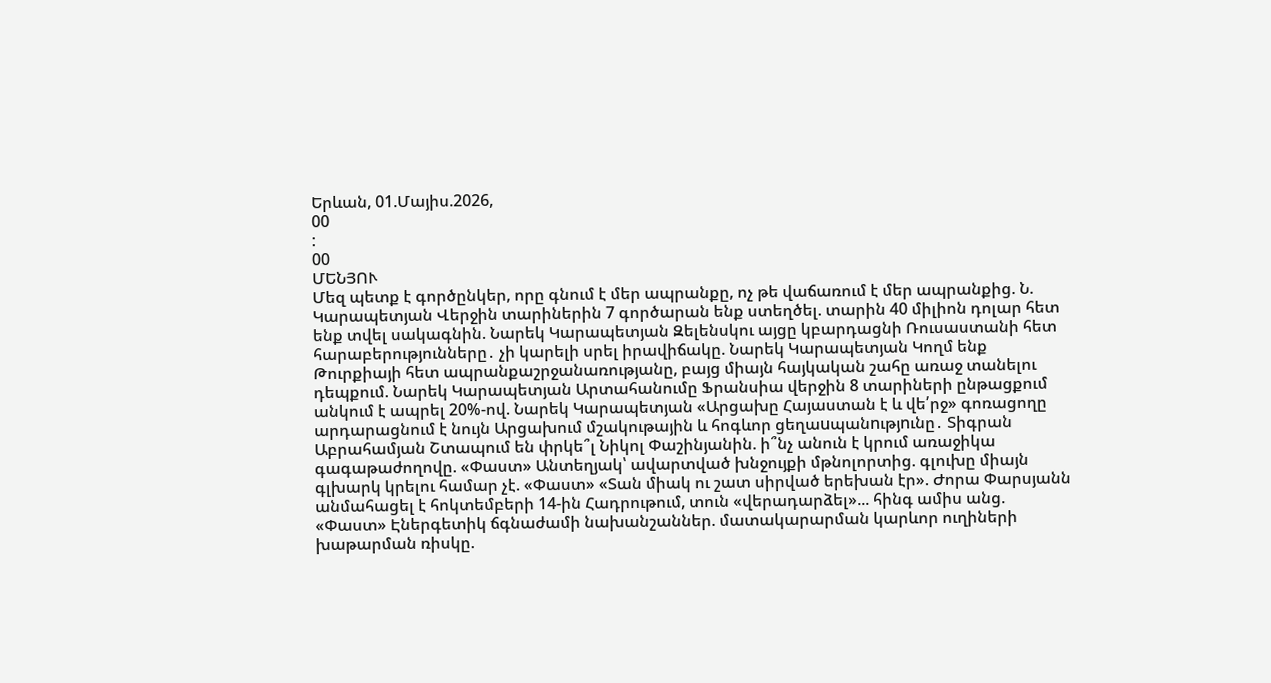Երևան, 01.Մայիս.2026,
00
:
00
ՄԵՆՅՈՒ
Մեզ պետք է գործընկեր, որը գնում է մեր ապրանքը, ոչ թե վաճառում է մեր ապրանքից. Ն. Կարապետյան Վերջին տարիներին 7 գործարան ենք ստեղծել. տարին 40 միլիոն դոլար հետ ենք տվել սակագնին. Նարեկ Կարապետյան Զելենսկու այցը կբարդացնի Ռուսաստանի հետ հարաբերությունները․ չի կարելի սրել իրավիճակը. Նարեկ Կարապետյան Կողմ ենք Թուրքիայի հետ ապրանքաշրջանառությանը, բայց միայն հայկական շահը առաջ տանելու դեպքում. Նարեկ Կարապետյան Արտահանումը Ֆրանսիա վերջին 8 տարիների ընթացքում անկում է ապրել 20%-ով. Նարեկ Կարապետյան «Արցախը Հայաստան է և վե՛րջ» գոռացողը արդարացնում է նույն Արցախում մշակութային և հոգևոր ցեղաuպանnւթյnւնը․ Տիգրան Աբրահամյան Շտապում են փրկե՞լ Նիկոլ Փաշինյանին. ի՞նչ անուն է կրում առաջիկա գագաթաժողովը. «Փաստ» Անտեղյակ՝ ավարտված խնջույքի մթնոլորտից. գլուխը միայն գլխարկ կրելու համար չէ. «Փաստ» «Տան միակ ու շատ սիրված երեխան էր». Ժորա Փարսյանն անմահացել է հոկտեմբերի 14-ին Հադրութում, տուն «վերադարձել»... հինգ ամիս անց. «Փաստ» Էներգետիկ ճգնաժամի նախանշաններ. մատակարարման կարևոր ուղիների խաթարման ռիսկը.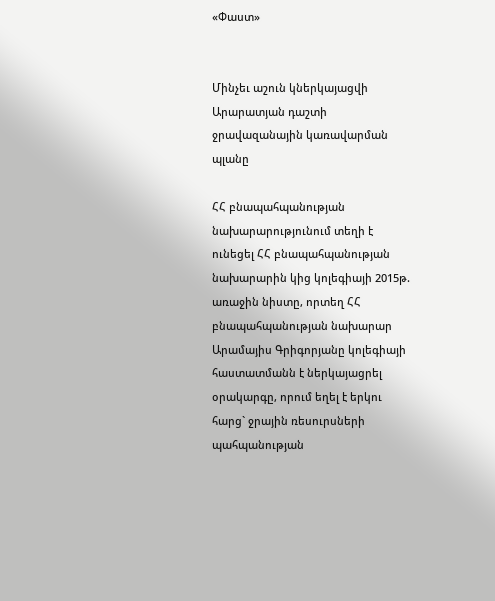«Փաստ»


Մինչեւ աշուն կներկայացվի Արարատյան դաշտի ջրավազանային կառավարման պլանը

ՀՀ բնապահպանության նախարարությունում տեղի է ունեցել ՀՀ բնապահպանության նախարարին կից կոլեգիայի 2015թ. առաջին նիստը, որտեղ ՀՀ բնապահպանության նախարար Արամայիս Գրիգորյանը կոլեգիայի հաստատմանն է ներկայացրել օրակարգը, որում եղել է երկու հարց` ջրային ռեսուրսների պահպանության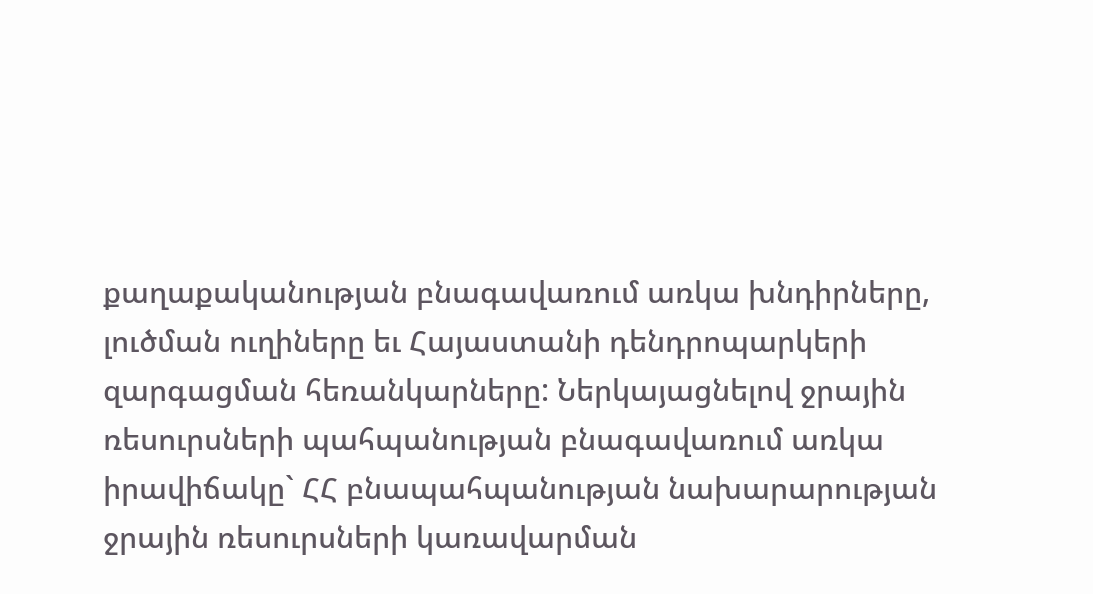քաղաքականության բնագավառում առկա խնդիրները, լուծման ուղիները եւ Հայաստանի դենդրոպարկերի զարգացման հեռանկարները: Ներկայացնելով ջրային ռեսուրսների պահպանության բնագավառում առկա իրավիճակը` ՀՀ բնապահպանության նախարարության ջրային ռեսուրսների կառավարման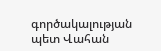գործակալության պետ Վահան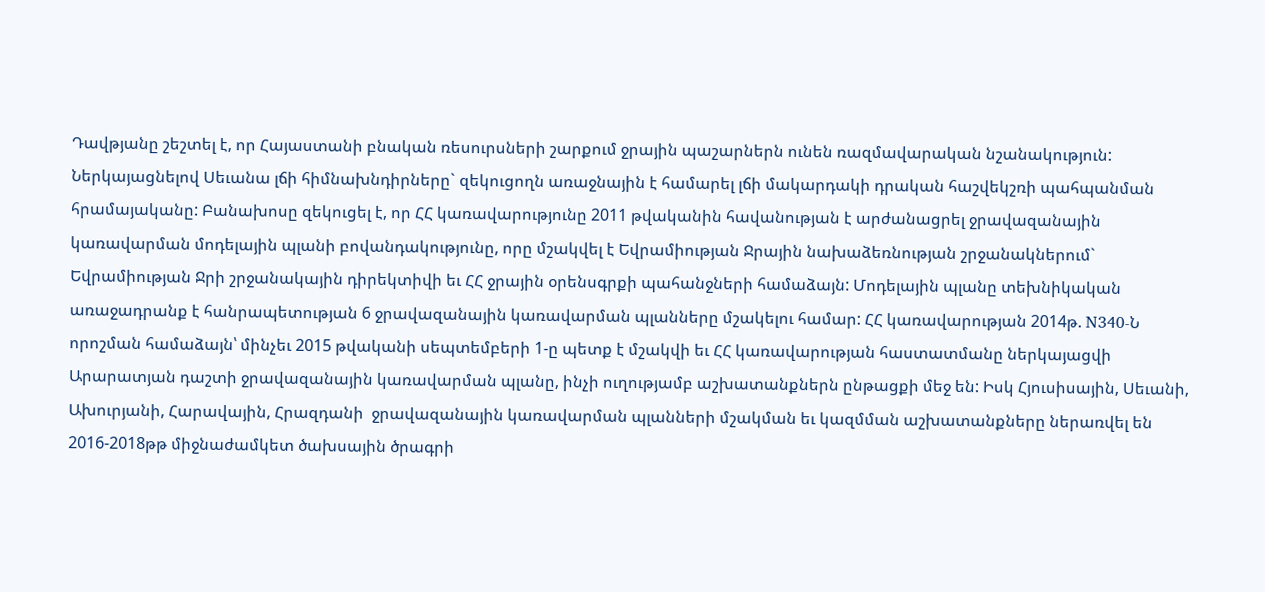Դավթյանը շեշտել է, որ Հայաստանի բնական ռեսուրսների շարքում ջրային պաշարներն ունեն ռազմավարական նշանակություն: Ներկայացնելով Սեւանա լճի հիմնախնդիրները` զեկուցողն առաջնային է համարել լճի մակարդակի դրական հաշվեկշռի պահպանման հրամայականը: Բանախոսը զեկուցել է, որ ՀՀ կառավարությունը 2011 թվականին հավանության է արժանացրել ջրավազանային կառավարման մոդելային պլանի բովանդակությունը, որը մշակվել է Եվրամիության Ջրային նախաձեռնության շրջանակներում` Եվրամիության Ջրի շրջանակային դիրեկտիվի եւ ՀՀ ջրային օրենսգրքի պահանջների համաձայն: Մոդելային պլանը տեխնիկական առաջադրանք է հանրապետության 6 ջրավազանային կառավարման պլանները մշակելու համար: ՀՀ կառավարության 2014թ. N340-Ն որոշման համաձայն՝ մինչեւ 2015 թվականի սեպտեմբերի 1-ը պետք է մշակվի եւ ՀՀ կառավարության հաստատմանը ներկայացվի Արարատյան դաշտի ջրավազանային կառավարման պլանը, ինչի ուղությամբ աշխատանքներն ընթացքի մեջ են: Իսկ Հյուսիսային, Սեւանի, Ախուրյանի, Հարավային, Հրազդանի  ջրավազանային կառավարման պլանների մշակման եւ կազմման աշխատանքները ներառվել են 2016-2018թթ միջնաժամկետ ծախսային ծրագրի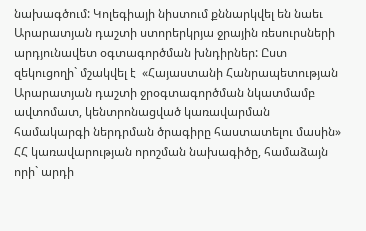նախագծում: Կոլեգիայի նիստում քննարկվել են նաեւ Արարատյան դաշտի ստորերկրյա ջրային ռեսուրսների արդյունավետ օգտագործման խնդիրներ: Ըստ զեկուցողի` մշակվել է  «Հայաստանի Հանրապետության Արարատյան դաշտի ջրօգտագործման նկատմամբ ավտոմատ, կենտրոնացված կառավարման համակարգի ներդրման ծրագիրը հաստատելու մասին» ՀՀ կառավարության որոշման նախագիծը, համաձայն որի` արդի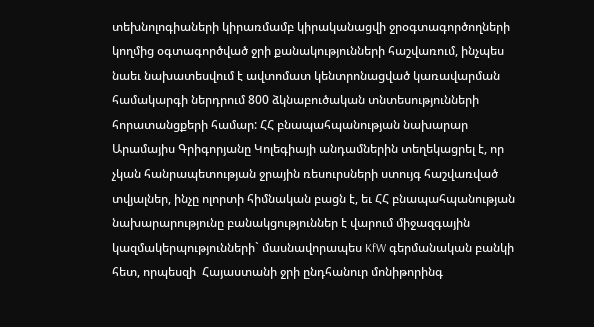տեխնոլոգիաների կիրառմամբ կիրականացվի ջրօգտագործողների կողմից օգտագործված ջրի քանակությունների հաշվառում, ինչպես նաեւ նախատեսվում է ավտոմատ կենտրոնացված կառավարման համակարգի ներդրում 800 ձկնաբուծական տնտեսությունների հորատանցքերի համար: ՀՀ բնապահպանության նախարար Արամայիս Գրիգորյանը Կոլեգիայի անդամներին տեղեկացրել է, որ չկան հանրապետության ջրային ռեսուրսների ստույգ հաշվառված տվյալներ, ինչը ոլորտի հիմնական բացն է, եւ ՀՀ բնապահպանության նախարարությունը բանակցություններ է վարում միջազգային  կազմակերպությունների` մասնավորապես KfW գերմանական բանկի հետ, որպեսզի  Հայաստանի ջրի ընդհանուր մոնիթորինգ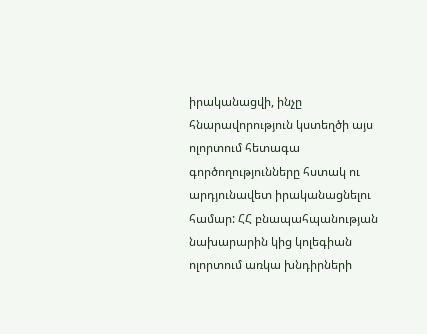իրականացվի, ինչը հնարավորություն կստեղծի այս ոլորտում հետագա գործողությունները հստակ ու արդյունավետ իրականացնելու համար: ՀՀ բնապահպանության նախարարին կից կոլեգիան ոլորտում առկա խնդիրների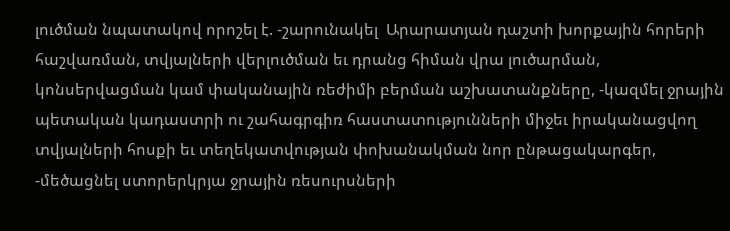լուծման նպատակով որոշել է. -շարունակել  Արարատյան դաշտի խորքային հորերի հաշվառման, տվյալների վերլուծման եւ դրանց հիման վրա լուծարման, կոնսերվացման կամ փականային ռեժիմի բերման աշխատանքները, -կազմել ջրային պետական կադաստրի ու շահագրգիռ հաստատությունների միջեւ իրականացվող տվյալների հոսքի եւ տեղեկատվության փոխանակման նոր ընթացակարգեր, -մեծացնել ստորերկրյա ջրային ռեսուրսների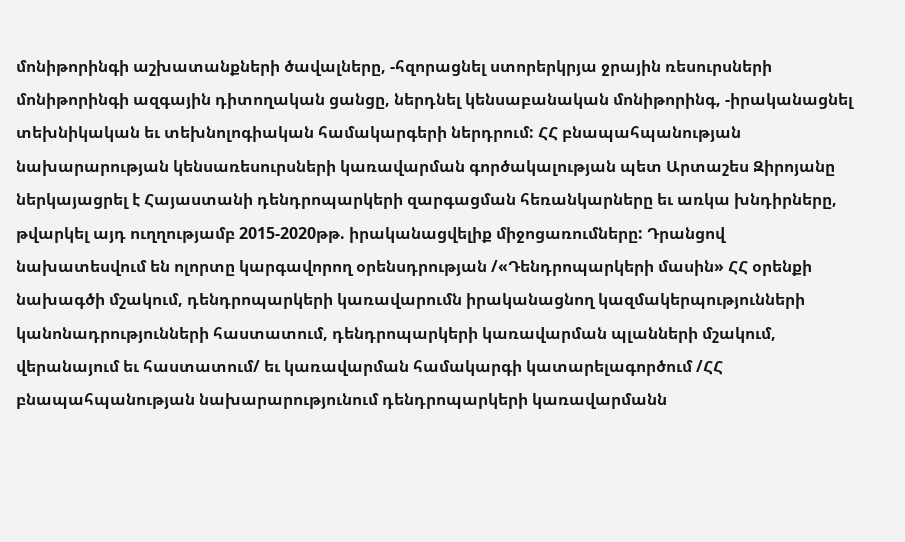մոնիթորինգի աշխատանքների ծավալները, -հզորացնել ստորերկրյա ջրային ռեսուրսների մոնիթորինգի ազգային դիտողական ցանցը, ներդնել կենսաբանական մոնիթորինգ, -իրականացնել տեխնիկական եւ տեխնոլոգիական համակարգերի ներդրում: ՀՀ բնապահպանության նախարարության կենսառեսուրսների կառավարման գործակալության պետ Արտաշես Զիրոյանը ներկայացրել է Հայաստանի դենդրոպարկերի զարգացման հեռանկարները եւ առկա խնդիրները, թվարկել այդ ուղղությամբ 2015-2020թթ. իրականացվելիք միջոցառումները: Դրանցով նախատեսվում են ոլորտը կարգավորող օրենսդրության /«Դենդրոպարկերի մասին» ՀՀ օրենքի նախագծի մշակում, դենդրոպարկերի կառավարումն իրականացնող կազմակերպությունների կանոնադրությունների հաստատում, դենդրոպարկերի կառավարման պլանների մշակում, վերանայում եւ հաստատում/ եւ կառավարման համակարգի կատարելագործում /ՀՀ բնապահպանության նախարարությունում դենդրոպարկերի կառավարմանն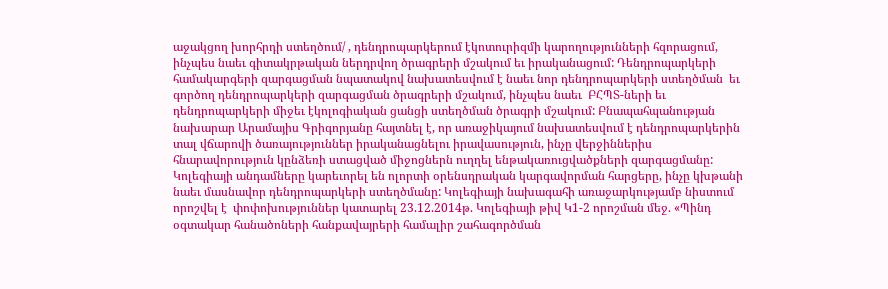աջակցող խորհրդի ստեղծում/ , դենդրոպարկերում էկոտուրիզմի կարողությունների հզորացում, ինչպես նաեւ գիտակրթական ներդրվող ծրագրերի մշակում եւ իրականացում: Դենդրոպարկերի համակարգերի զարգացման նպատակով նախատեսվում է նաեւ նոր դենդրոպարկերի ստեղծման  եւ գործող դենդրոպարկերի զարգացման ծրագրերի մշակում, ինչպես նաեւ  ԲՀՊՏ-ների եւ դենդրոպարկերի միջեւ էկոլոգիական ցանցի ստեղծման ծրագրի մշակում: Բնապահպանության նախարար Արամայիս Գրիգորյանը հայտնել է, որ առաջիկայում նախատեսվում է դենդրոպարկերին տալ վճարովի ծառայություններ իրականացնելու իրավասություն, ինչը վերջիններիս հնարավորություն կընձեռի ստացված միջոցներն ուղղել ենթակառուցվածքների զարգացմանը: Կոլեգիայի անդամները կարեւորել են ոլորտի օրենսդրական կարգավորման հարցերը, ինչը կխթանի նաեւ մասնավոր դենդրոպարկերի ստեղծմանը: Կոլեգիայի նախագահի առաջարկությամբ նիստում որոշվել է  փոփոխություններ կատարել 23.12.2014թ. Կոլեգիայի թիվ Կ1-2 որոշման մեջ. «Պինդ օգտակար հանածոների հանքավայրերի համալիր շահագործման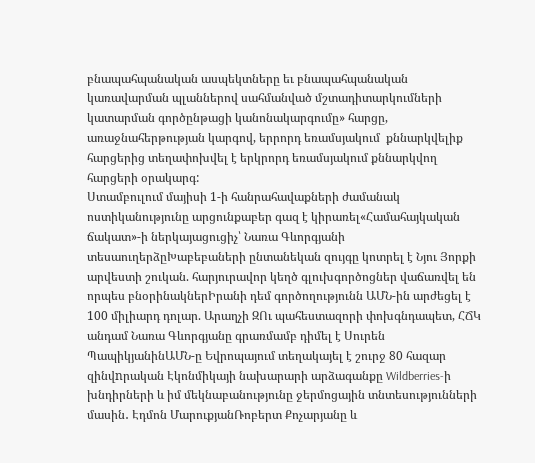բնապահպանական ասպեկտները եւ բնապահպանական կառավարման պլաններով սահմանված մշտադիտարկումների կատարման գործընթացի կանոնակարգումը» հարցը, առաջնահերթության կարգով, երրորդ եռամսյակում  քննարկվելիք հարցերից տեղափոխվել է երկրորդ եռամսյակում քննարկվող հարցերի օրակարգ:
Ստամբուլում մայիսի 1-ի հանրահավաքների ժամանակ ոստիկանությունը արցունքաբեր գազ է կիրառել«Համահայկական ճակատ»-ի ներկայացուցիչ՝ Նառա Գևորգյանի տեսաուղերձըԽաբեբաների ընտանեկան զույգը կոտրել է Նյու Յորքի արվեստի շուկան. հարյուրավոր կեղծ գլուխգործոցներ վաճառվել են որպես բնօրինակներԻրանի դեմ գործողությունն ԱՄՆ-ին արժեցել է 100 միլիարդ դոլար. Արաղչի ԶՈւ պահեստազորի փոխգնդապետ, ՀՃԿ անդամ Նառա Գևորգյանը գրառմամբ դիմել է Սուրեն ՊապիկյանինԱՄՆ-ը Եվրոպայում տեղակայել է շուրջ 80 հազար զինվnրական Էկոնմիկայի նախարարի արձագանքը Wildberries-ի խնդիրների և իմ մեկնաբանությունը ջերմոցային տնտեսությունների մասին․ Էդմոն ՄարուքյանՌոբերտ Քոչարյանը և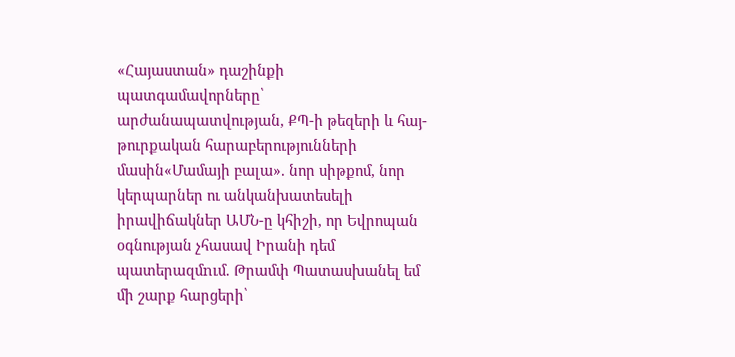«Հայաստան» դաշինքի պատգամավորները՝ արժանապատվության, ՔՊ-ի թեզերի և հայ-թուրքական հարաբերությունների մասին«Մամայի բալա». նոր սիթքոմ, նոր կերպարներ ու անկանխատեսելի իրավիճակներ ԱՄՆ-ը կհիշի, որ Եվրոպան օգնության չհասավ Իրանի դեմ պատերազմnւմ. Թրամփ Պատասխանել եմ մի շարք հարցերի՝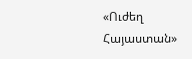«Ուժեղ Հայաստան»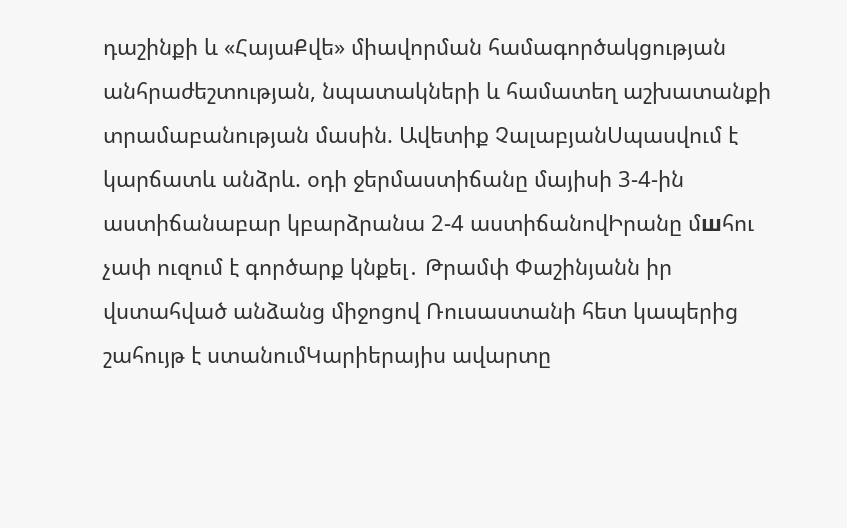դաշինքի և «ՀայաՔվե» միավորման համագործակցության անհրաժեշտության, նպատակների և համատեղ աշխատանքի տրամաբանության մասին. Ավետիք ՉալաբյանՍպասվում է կարճատև անձրև. օդի ջերմաստիճանը մայիսի 3-4-ին աստիճանաբար կբարձրանա 2-4 աստիճանովԻրանը մшհու չափ ուզում է գործարք կնքել․ Թրամփ Փաշինյանն իր վստահված անձանց միջոցով Ռուսաստանի հետ կապերից շահույթ է ստանումԿարիերայիս ավարտը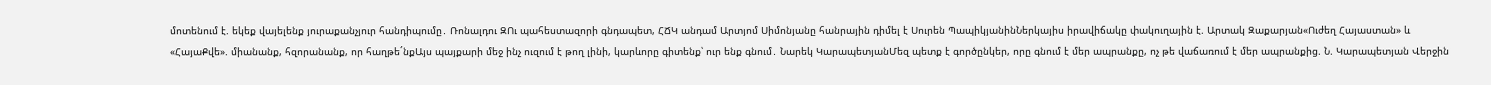մոտենում է. եկեք վայելենք յուրաքանչյուր հանդիպումը․ Ռոնալդու ԶՈւ պահեստազորի գնդապետ, ՀՃԿ անդամ Արտյոմ Սիմոնյանը հանրային դիմել է Սուրեն ՊապիկյանինՆերկայիս իրավիճակը փակուղային է. Արտակ Զաքարյան«Ուժեղ Հայաստան» և «ՀայաՔվե». միանանք, հզորանանք, որ հաղթե´նքԱյս պայքարի մեջ ինչ ուզում է թող լինի, կարևորը գիտենք՝ ուր ենք գնում․ Նարեկ ԿարապետյանՄեզ պետք է գործընկեր, որը գնում է մեր ապրանքը, ոչ թե վաճառում է մեր ապրանքից. Ն. Կարապետյան Վերջին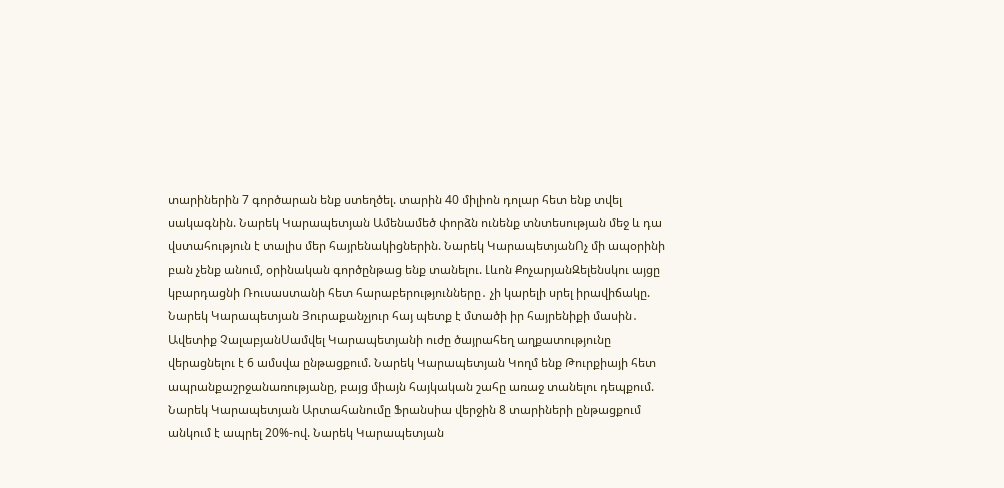տարիներին 7 գործարան ենք ստեղծել. տարին 40 միլիոն դոլար հետ ենք տվել սակագնին. Նարեկ Կարապետյան Ամենամեծ փորձն ունենք տնտեսության մեջ և դա վստահություն է տալիս մեր հայրենակիցներին. Նարեկ ԿարապետյանՈչ մի ապօրինի բան չենք անում, օրինական գործընթաց ենք տանելու. Լևոն ՔոչարյանԶելենսկու այցը կբարդացնի Ռուսաստանի հետ հարաբերությունները․ չի կարելի սրել իրավիճակը. Նարեկ Կարապետյան Յուրաքանչյուր հայ պետք է մտածի իր հայրենիքի մասին․ Ավետիք ՉալաբյանՍամվել Կարապետյանի ուժը ծայրահեղ աղքատությունը վերացնելու է 6 ամսվա ընթացքում. Նարեկ Կարապետյան Կողմ ենք Թուրքիայի հետ ապրանքաշրջանառությանը, բայց միայն հայկական շահը առաջ տանելու դեպքում. Նարեկ Կարապետյան Արտահանումը Ֆրանսիա վերջին 8 տարիների ընթացքում անկում է ապրել 20%-ով. Նարեկ Կարապետյան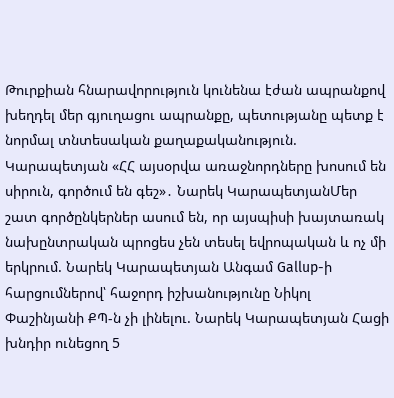Թուրքիան հնարավորություն կունենա էժան ապրանքով խեղդել մեր գյուղացու ապրանքը, պետությանը պետք է նորմալ տնտեսական քաղաքականություն. Կարապետյան «ՀՀ այսօրվա առաջնորդները խոսում են սիրուն, գործում են գեշ»․ Նարեկ ԿարապետյանՄեր շատ գործընկերներ ասում են, որ այսպիսի խայտառակ նախընտրական պրոցես չեն տեսել եվրոպական և ոչ մի երկրում. Նարեկ Կարապետյան Անգամ Gallup-ի հարցումներով՝ հաջորդ իշխանությունը Նիկոլ Փաշինյանի ՔՊ-ն չի լինելու. Նարեկ Կարապետյան Հացի խնդիր ունեցող 5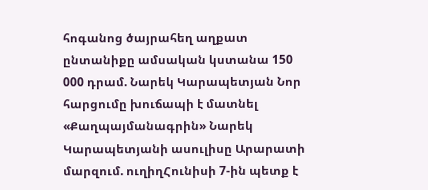հոգանոց ծայրահեղ աղքատ ընտանիքը ամսական կստանա 150 000 դրամ. Նարեկ Կարապետյան Նոր հարցումը խուճապի է մատնել «Քաղպայմանագրին» Նարեկ Կարապետյանի ասուլիսը Արարատի մարզում. ուղիղՀունիսի 7-ին պետք է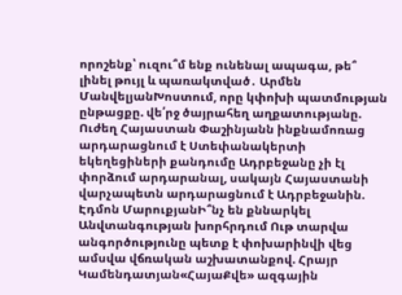որոշենք՝ ուզու՞մ ենք ունենալ ապագա, թե՞ լինել թույլ և պառակտված․ Արմեն ՄանվելյանԽոստում, որը կփոխի պատմության ընթացքը. վե՛րջ ծայրահեղ աղքատությանը. Ուժեղ Հայաստան Փաշինյանն ինքնամոռաց արդարացնում է Ստեփանակերտի եկեղեցիների քանդումը Ադրբեջանը չի էլ փորձում արդարանալ, սակայն Հայաստանի վարչապետն արդարացնում է Ադրբեջանին. Էդմոն ՄարուքյանԻ՞նչ են քննարկել Անվտանգության խորհրդում Ութ տարվա անգործությունը պետք է փոխարինվի վեց ամսվա վճռական աշխատանքով. Հրայր Կամենդատյան«ՀայաՔվե» ազգային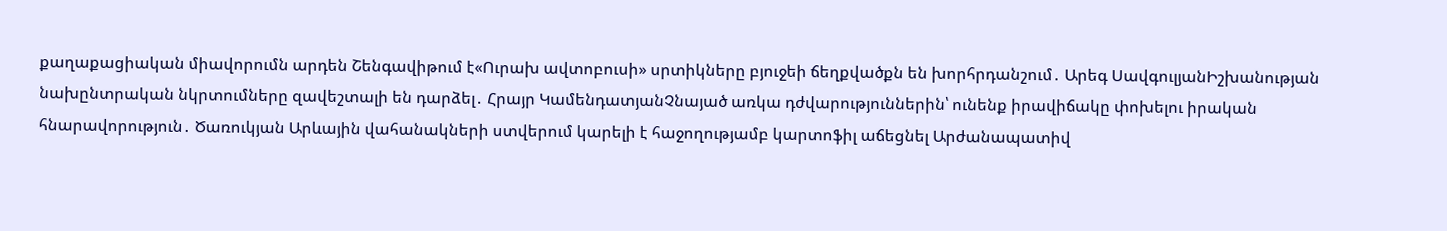քաղաքացիական միավորումն արդեն Շենգավիթում է«Ուրախ ավտոբուսի» սրտիկները բյուջեի ճեղքվածքն են խորհրդանշում․ Արեգ ՍավգուլյանԻշխանության նախընտրական նկրտումները զավեշտալի են դարձել․ Հրայր ԿամենդատյանՉնայած առկա դժվարություններին՝ ունենք իրավիճակը փոխելու իրական հնարավորություն․ Ծառուկյան Արևային վահանակների ստվերում կարելի է հաջողությամբ կարտոֆիլ աճեցնել Արժանապատիվ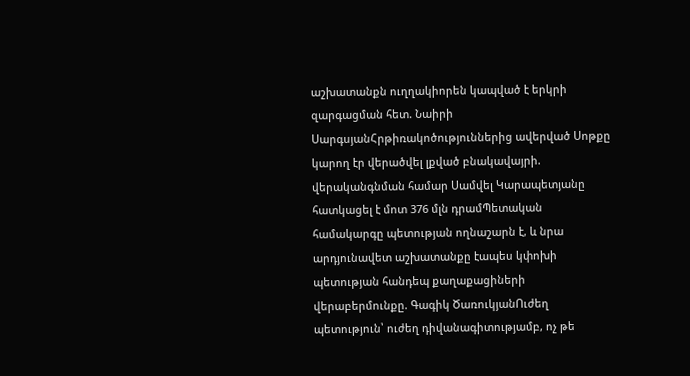աշխատանքն ուղղակիորեն կապված է երկրի զարգացման հետ. Նաիրի ՍարգսյանՀրթիռակոծություններից ավերված Սոթքը կարող էր վերածվել լքված բնակավայրի. վերականգնման համար Սամվել Կարապետյանը հատկացել է մոտ 376 մլն դրամՊետական համակարգը պետության ողնաշարն է, և նրա արդյունավետ աշխատանքը էապես կփոխի պետության հանդեպ քաղաքացիների վերաբերմունքը. Գագիկ ԾառուկյանՈւժեղ պետություն՝ ուժեղ դիվանագիտությամբ, ոչ թե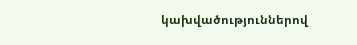կախվածություններով